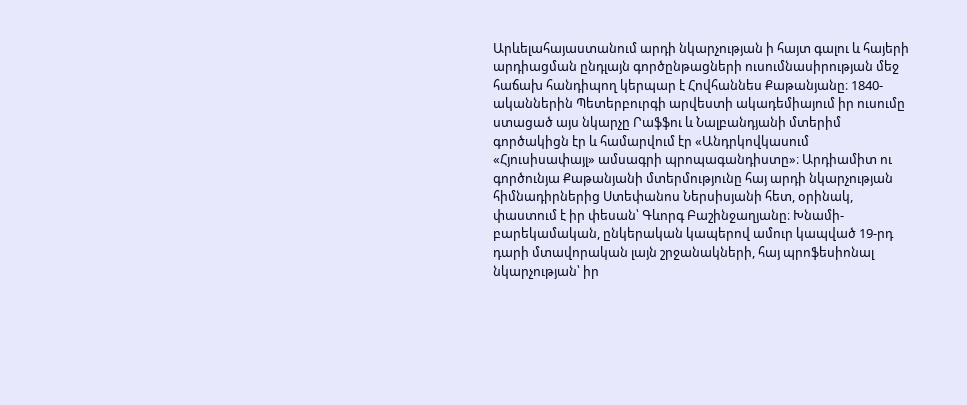Արևելահայաստանում արդի նկարչության ի հայտ գալու և հայերի արդիացման ընդլայն գործընթացների ուսումնասիրության մեջ հաճախ հանդիպող կերպար է Հովհաննես Քաթանյանը։ 1840-ականներին Պետերբուրգի արվեստի ակադեմիայում իր ուսումը ստացած այս նկարչը Րաֆֆու և Նալբանդյանի մտերիմ գործակիցն էր և համարվում էր «Անդրկովկասում «Հյուսիսափայլ» ամսագրի պրոպագանդիստը»։ Արդիամիտ ու գործունյա Քաթանյանի մտերմությունը հայ արդի նկարչության հիմնադիրներից Ստեփանոս Ներսիսյանի հետ, օրինակ, փաստում է իր փեսան՝ Գևորգ Բաշինջաղյանը։ Խնամի-բարեկամական, ընկերական կապերով ամուր կապված 19-րդ դարի մտավորական լայն շրջանակների, հայ պրոֆեսիոնալ նկարչության՝ իր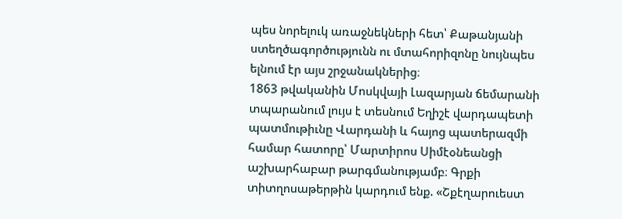պես նորելուկ առաջնեկների հետ՝ Քաթանյանի ստեղծագործությունն ու մտահորիզոնը նույնպես ելնում էր այս շրջանակներից։
1863 թվականին Մոսկվայի Լազարյան ճեմարանի տպարանում լույս է տեսնում Եղիշէ վարդապետի պատմութիւնը Վարդանի և հայոց պատերազմի համար հատորը՝ Մարտիրոս Սիմէօնեանցի աշխարհաբար թարգմանությամբ։ Գրքի տիտղոսաթերթին կարդում ենք. «Շքէղարուեստ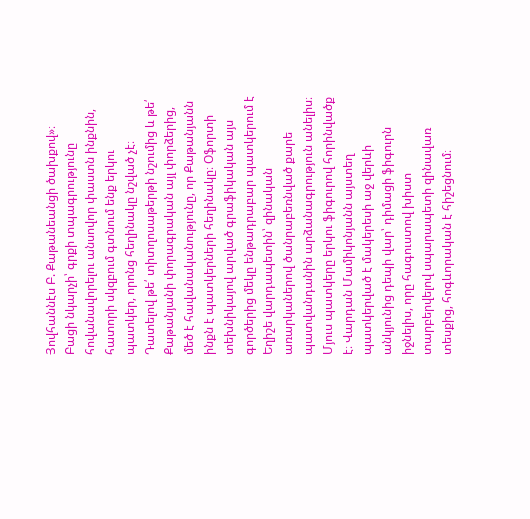Յովհաննէս Բ. Քաթանեանցի ծախքով»։ Բացի նկարչի՝ գրքի տպագրությունը հովանավորելու անսովոր փաստն ինքնին, հատորի սկզբում գտնում ենք երկու պատկեր, որոնց հեղինակը նշված չէ։ Դատելով թե՛ տիտղոսաթերթի նշումից և թե՛ Քաթանյանի փորագրական այլ փորձերից, մեծ է հավանականությունը, որ Քաթանյանն ինքն է պատկերների հեղինակը։ Օֆորտի տեխնիկայով արված գրաֆիկական այս գործերից մեկը ենթադրաբար պատկերում է Եղիշե վարդապետին՝ զինական առարկաներով ծանրաբեռնված քարե պատվանդանին արձանագրություն անելիս։ Մյուս պատկերը երկու ֆիգուրով հորինվածք է։ Վարդան Մամիկոնյանն այստեղ պատկերված է մակերեսի աջ վերևի անկյունից դեպի վար՝ դիմացի ֆիգուրն իջնելիս, որը հագուստով խիստ տարբերվելով սպարապետի զինավառ տեսքից, հոգևորական է հիշեցնում։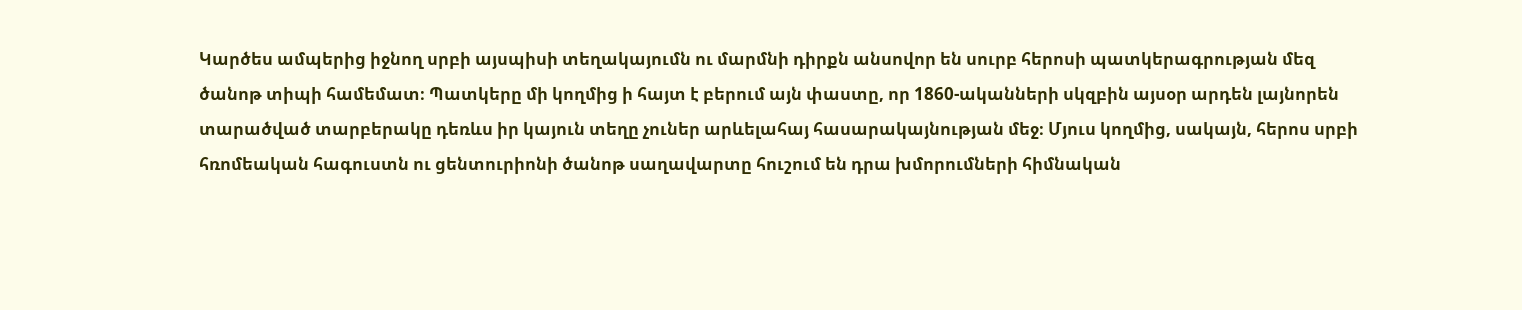Կարծես ամպերից իջնող սրբի այսպիսի տեղակայումն ու մարմնի դիրքն անսովոր են սուրբ հերոսի պատկերագրության մեզ ծանոթ տիպի համեմատ։ Պատկերը մի կողմից ի հայտ է բերում այն փաստը, որ 1860-ականների սկզբին այսօր արդեն լայնորեն տարածված տարբերակը դեռևս իր կայուն տեղը չուներ արևելահայ հասարակայնության մեջ։ Մյուս կողմից, սակայն, հերոս սրբի հռոմեական հագուստն ու ցենտուրիոնի ծանոթ սաղավարտը հուշում են դրա խմորումների հիմնական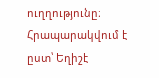ուղղությունը։
Հրապարակվում է ըստ՝ Եղիշէ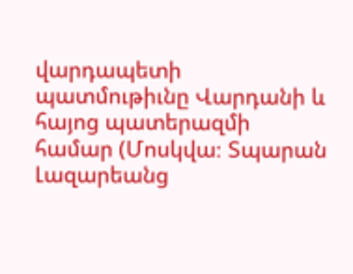վարդապետի պատմութիւնը Վարդանի և հայոց պատերազմի համար (Մոսկվա։ Տպարան Լազարեանց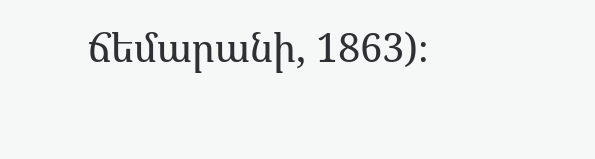ճեմարանի, 1863)։